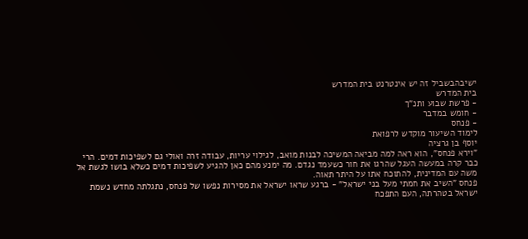ישיבהבשביל זה יש אינטרנט בית המדרש
בית המדרש
- פרשת שבוע ותנ"ך
- חומש במדבר
- פנחס
לימוד השיעור מוקדש לרפואת
יוסף בן גרציה
"וירא פנחס", הוא ראה למה מביאה המשיכה לבנות מואב, לגילוי עריות, עבודה זרה ואולי גם לשפיכות דמים. הרי כבר קרה במעשה העגל שהרגו את חור כשעמד נגדם. מה ימנע מהם כאן להגיע לשפיכות דמים כשלא בושו לגשת אל משה עם המדינית, להתוכח אתו על היתר תאוה.
פנחס "השיב את חמתי מעל בני ישראל" - ברגע שראו ישראל את מסירות נפשו של פנחס, נתגלתה מחדש נשמת ישראל בטהרתה, העם התפכח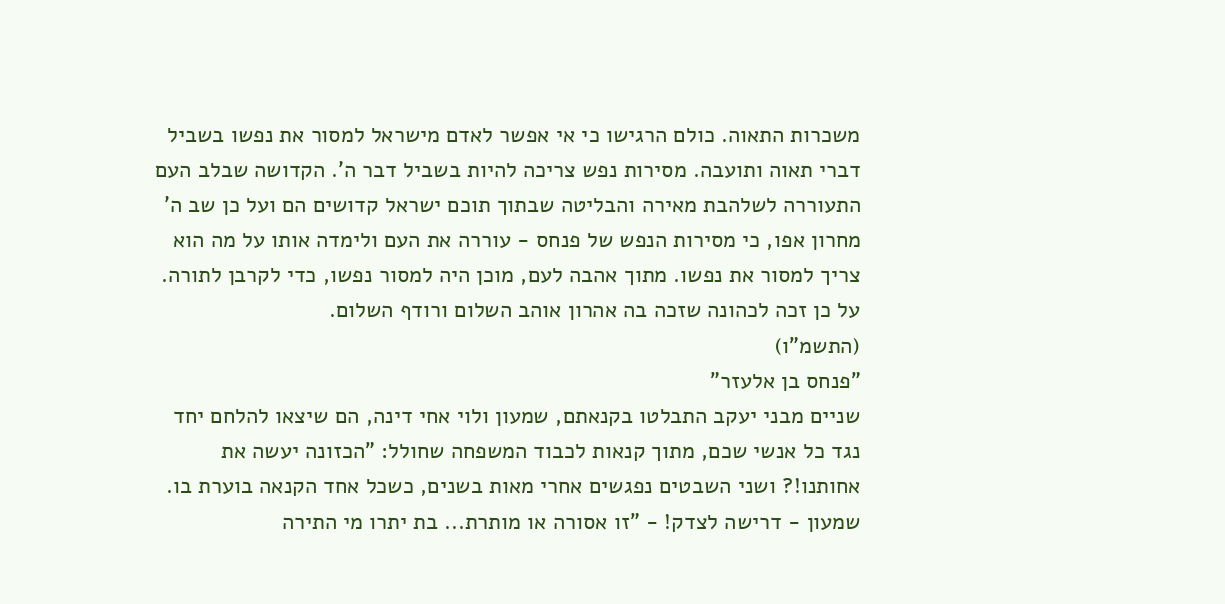משכרות התאוה. כולם הרגישו כי אי אפשר לאדם מישראל למסור את נפשו בשביל דברי תאוה ותועבה. מסירות נפש צריכה להיות בשביל דבר ה'. הקדושה שבלב העם התעוררה לשלהבת מאירה והבליטה שבתוך תוכם ישראל קדושים הם ועל כן שב ה' מחרון אפו, כי מסירות הנפש של פנחס - עוררה את העם ולימדה אותו על מה הוא צריך למסור את נפשו. מתוך אהבה לעם, מוכן היה למסור נפשו, כדי לקרבן לתורה. על כן זכה לכהונה שזכה בה אהרון אוהב השלום ורודף השלום.
(התשמ"ו)
"פנחס בן אלעזר"
שניים מבני יעקב התבלטו בקנאתם, שמעון ולוי אחי דינה, הם שיצאו להלחם יחד נגד כל אנשי שכם, מתוך קנאות לכבוד המשפחה שחולל: "הכזונה יעשה את אחותנו!? ושני השבטים נפגשים אחרי מאות בשנים, כשכל אחד הקנאה בוערת בו. שמעון - דרישה לצדק! - "זו אסורה או מותרת... בת יתרו מי התירה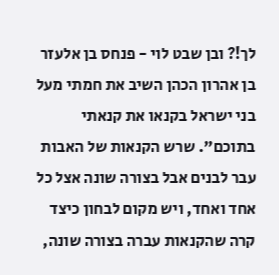לך!? ובן שבט לוי - פנחס בן אלעזר בן אהרון הכהן השיב את חמתי מעל בני ישראל בקנאו את קנאתי בתוכם". שרש הקנאות של האבות עבר לבנים אבל בצורה שונה אצל כל אחד ואחד, ויש מקום לבחון כיצד קרה שהקנאות עברה בצורה שונה,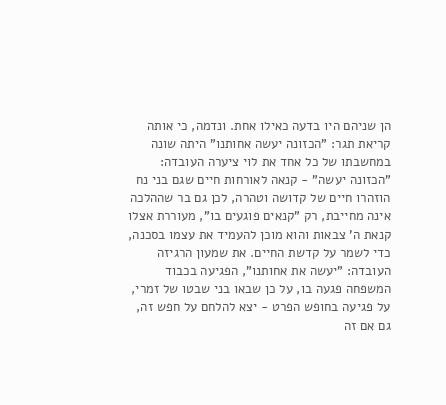הן שניהם היו בדעה כאילו אחת. ונדמה, כי אותה קריאת תגר: "הכזונה יעשה אחותנו" היתה שונה במחשבתו של כל אחד את לוי ציערה העובדה: "הכזונה יעשה" - קנאה לאורחות חיים שגם בני נח הוזהרו חיים של קדושה וטהרה, לכן גם בר שההלכה אינה מחייבת, רק "קנאים פוגעים בו", מעוררת אצלו קנאת ה' צבאות והוא מוכן להעמיד את עצמו בסכנה, כדי לשמר על קדשת החיים. את שמעון הרגיזה העובדה: "יעשה את אחותנו", הפגיעה בכבוד המשפחה פגעה בו, על כן שבאו בני שבטו של זמרי, על פגיעה בחופש הפרט - יצא להלחם על חפש זה, גם אם זה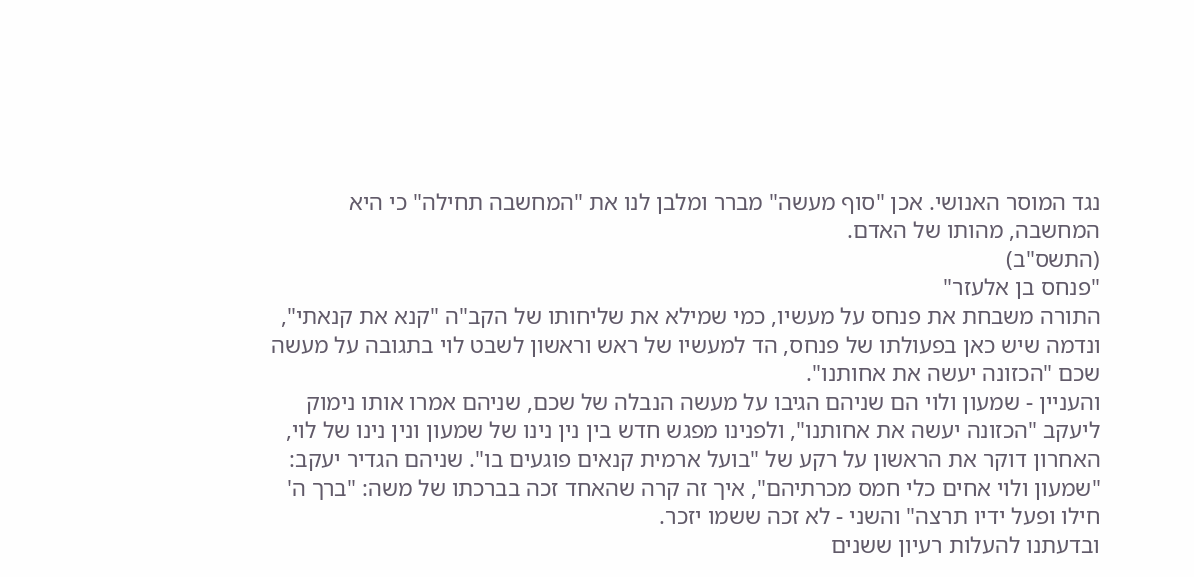נגד המוסר האנושי. אכן "סוף מעשה" מברר ומלבן לנו את "המחשבה תחילה" כי היא המחשבה, מהותו של האדם.
(התשס"ב)
"פנחס בן אלעזר"
התורה משבחת את פנחס על מעשיו, כמי שמילא את שליחותו של הקב"ה "קנא את קנאתי", ונדמה שיש כאן בפעולתו של פנחס, הד למעשיו של ראש וראשון לשבט לוי בתגובה על מעשה שכם "הכזונה יעשה את אחותנו".
והעניין - שמעון ולוי הם שניהם הגיבו על מעשה הנבלה של שכם, שניהם אמרו אותו נימוק ליעקב "הכזונה יעשה את אחותנו", ולפנינו מפגש חדש בין נין נינו של שמעון ונין נינו של לוי, האחרון דוקר את הראשון על רקע של "בועל ארמית קנאים פוגעים בו". שניהם הגדיר יעקב: "שמעון ולוי אחים כלי חמס מכרתיהם", איך זה קרה שהאחד זכה בברכתו של משה: "ברך ה' חילו ופעל ידיו תרצה" והשני - לא זכה ששמו יזכר.
ובדעתנו להעלות רעיון ששנים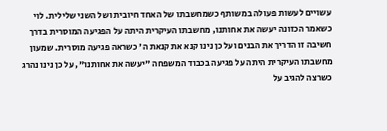עשויים לעשות פעולה במשותף כשמחשבתו של האחד חיובית ושל השני שלילית. לוי כשאמר הכזונה יעשה את אחותנו, מחשבתו העיקרית היתה על הפגיעה המוסרית בדרך חשיבה זו הדריך את הבנים ועל כן נינו קנא את קנאת ה' כשראה פגיעה מוסרית. שמעון מחשבתו העיקרית היתה על פגיעה בכבוד המשפחה "יעשה את אחותנו", על כן נינו נהרג כשרצה להגיב על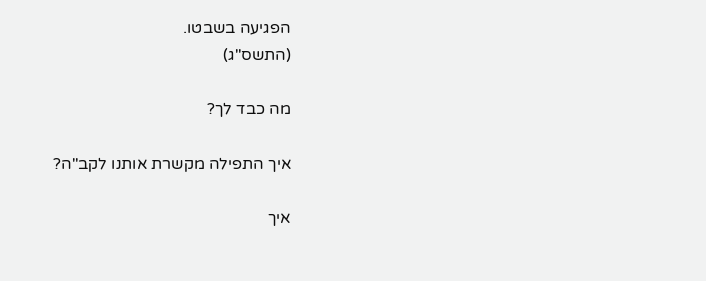הפגיעה בשבטו.
(התשס"ג)

מה כבד לך?

איך התפילה מקשרת אותנו לקב"ה?

איך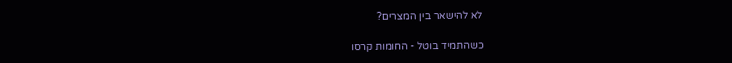לא להישאר בין המצרים?

כשהתמיד בוטל - החומות קרסו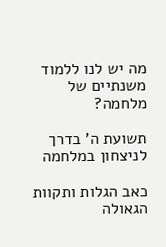מה יש לנו ללמוד משנתיים של מלחמה?

תשועת ה' בדרך לניצחון במלחמה

כאב הגלות ותקוות הגאולה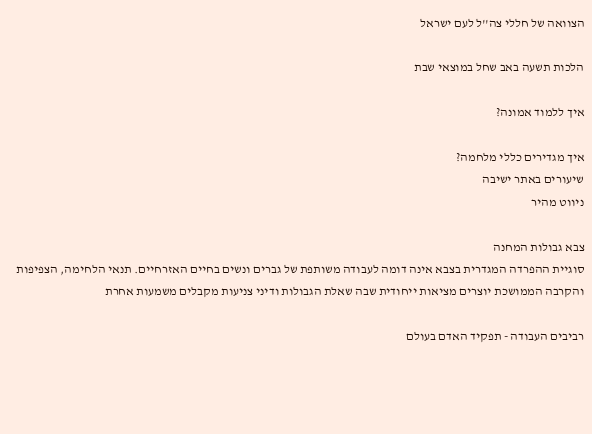הצוואה של חללי צה''ל לעם ישראל

הלכות תשעה באב שחל במוצאי שבת

איך ללמוד אמונה?

איך מגדירים כללי מלחמה?
שיעורים באתר ישיבה
ניווט מהיר

צבא גבולות המחנה
סוגיית ההפרדה המגדרית בצבא אינה דומה לעבודה משותפת של גברים ונשים בחיים האזרחיים. תנאי הלחימה, הצפיפות והקרבה הממושכת יוצרים מציאות ייחודית שבה שאלת הגבולות ודיני צניעות מקבלים משמעות אחרת

רביבים העבודה - תפקיד האדם בעולם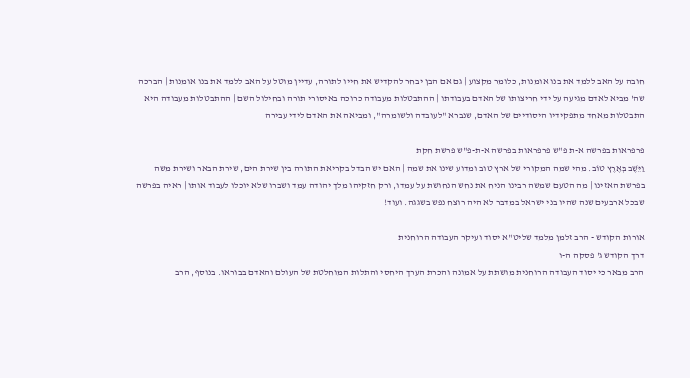חובה על האב ללמד את בנו אומנות, כלומר מקצוע | גם אם הבן יבחר להקדיש את חייו לתורה, עדיין מוטל על האב ללמד את בנו אומנות | הברכה שה' מביא לאדם מגיעה על ידי חריצותו של האדם בעבודתו | ההתבטלות מעבודה כרוכה באיסורי תורה ובחילול השם | ההתבטלות מעבודה היא התבטלות מאחד מתפקידיו היסודיים של האדם, שנברא "לעובדה ולשומרה", ומביאה את האדם לידי עבירה

פרפראות בפרשה א-ת פ"ש פרפראות בפרשה א-ת-פ"ש פרשת חקת
וַיֵּשֶׁב בְּאֶרֶץ טוֹב. מהי שמה המקורי של ארץ טוב ומדוע שינו את שמה | האם יש הבדל בקריאת התורה בין שירת הים, שירת הבאר ושירת משה בפרשת האזינו | מה הטעם שמשה רבינו הניח את נחש הנחושת על עמדו, ורק חזקיהו מלך יהודה עמד ושברו שלא יוכלו לעבוד אותו | ראיה בפרשה שבכל ארבעים שנה שהיו בני ישראל במדבר לא היה רוצח נפש בשגגה. ועוד!

אורות הקודש - הרב זלמן מלמד שליט"א יסוד ועיקר העבודה הרוחנית
דרך הקודש ג' פסקה ה-ו
הרב מבאר כי יסוד העבודה הרוחנית מושתת על אמונה והכרת הערך היחסי והתלות המוחלטת של העולם והאדם בבוראו. בנוסף, הרב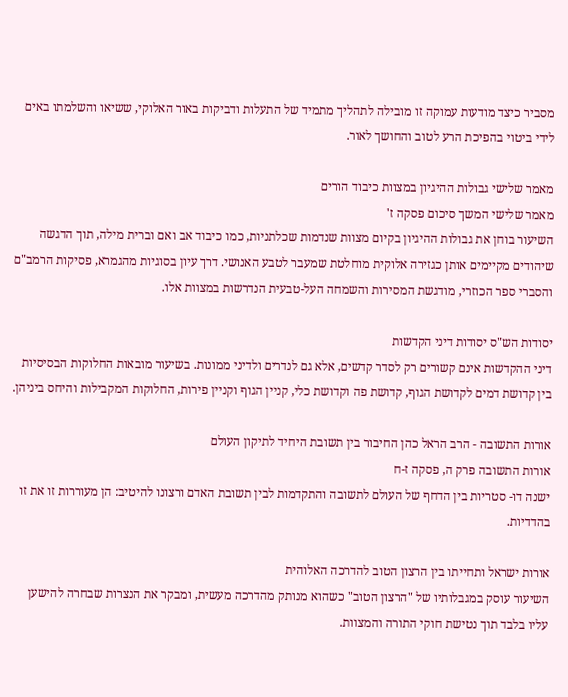מסביר כיצד מודעות עמוקה זו מובילה לתהליך מתמיד של התעלות ודביקות באור האלוקי, ששיאו והשלמתו באים לידי ביטוי בהפיכת הרע לטוב והחושך לאור.

מאמר שלישי גבולות ההיגיון במצוות כיבוד הורים
מאמר שלישי המשך סיכום פסקה ז'
השיעור בוחן את גבולות ההיגיון בקיום מצוות שנדמות שכלתניות, כמו כיבוד אב ואם וברית מילה, תוך הדגשה שיהודים מקיימים אותן כגזירה אלוקית מוחלטת שמעבר לטבע האנושי. דרך עיון בסוגיות מהגמרא, פסיקות הרמב"ם והסברי ספר הכוזרי, מודגשת המסירות והשמחה העל-טבעית הנדרשות במצוות אלו.

יסודות הש"ס יסודות דיני הקדשות
דיני ההקדשות אינם קשורים רק לסדר קדשים, אלא גם לנדרים ולדיני ממונות. בשיעור מובאות החלוקות הבסיסיות בין קדושת דמים לקדושת הגוף, קדושת פה וקדושת כלי, קניין הגוף וקניין פירות, החלוקות המקבילות והיחס ביניהן.

אורות התשובה - הרב הראל כהן החיבור בין תשובת היחיד לתיקון העולם
אורות התשובה פרק ה, פסקה ז-ח
ישנה דו- סטריות בין הדחף של העולם לתשובה והתקדמות לבין תשובת האדם ורצונו להיטיב: הן מעוררות זו את זו בהדדיות.

אורות ישראל ותחייתו בין הרצון הטוב להדרכה האלוהית
השיעור עוסק במגבלותיו של "הרצון הטוב" כשהוא מנותק מהדרכה מעשית, ומבקר את הנצרות שבחרה להישען עליו בלבד תוך נטישת חוקי התורה והמצוות.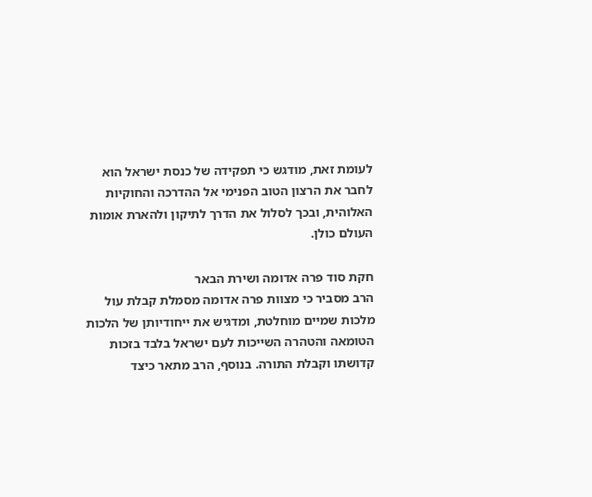לעומת זאת, מודגש כי תפקידה של כנסת ישראל הוא לחבר את הרצון הטוב הפנימי אל ההדרכה והחוקיות האלוהית, ובכך לסלול את הדרך לתיקון ולהארת אומות העולם כולן.

חקת סוד פרה אדומה ושירת הבאר
הרב מסביר כי מצוות פרה אדומה מסמלת קבלת עול מלכות שמיים מוחלטת, ומדגיש את ייחודיותן של הלכות הטומאה והטהרה השייכות לעם ישראל בלבד בזכות קדושתו וקבלת התורה. בנוסף, הרב מתאר כיצד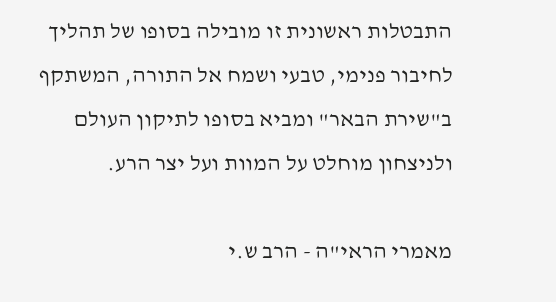התבטלות ראשונית זו מובילה בסופו של תהליך לחיבור פנימי, טבעי ושמח אל התורה, המשתקף ב"שירת הבאר" ומביא בסופו לתיקון העולם ולניצחון מוחלט על המוות ועל יצר הרע.

מאמרי הראי"ה - הרב ש.י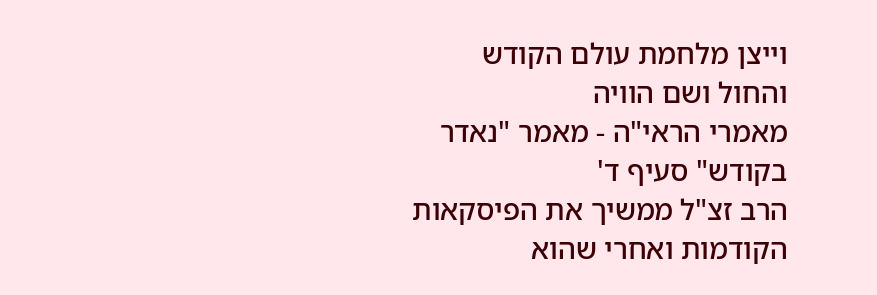וייצן מלחמת עולם הקודש והחול ושם הוויה
מאמרי הראי"ה - מאמר "נאדר בקודש" סעיף ד'
הרב זצ"ל ממשיך את הפיסקאות הקודמות ואחרי שהוא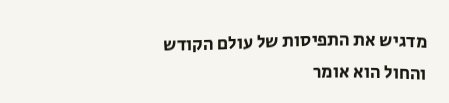מדגיש את התפיסות של עולם הקודש והחול הוא אומר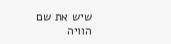שיש את שם הוויה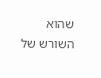שהוא השורש של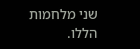שני מלחמות הללו.